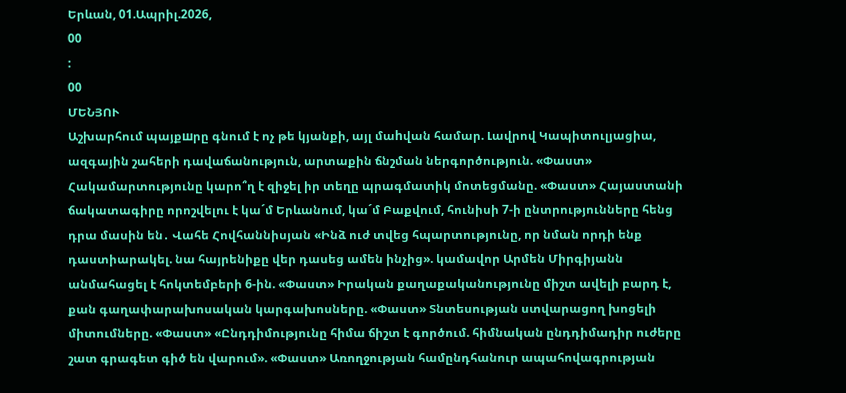Երևան, 01.Ապրիլ.2026,
00
:
00
ՄԵՆՅՈՒ
Աշխարհում պայքшրը գնում է ոչ թե կյանքի, այլ մաhվան համար. Լավրով Կապիտուլյացիա, ազգային շահերի դավաճանություն, արտաքին ճնշման ներգործություն. «Փաստ» Հակամարտությունը կարո՞ղ է զիջել իր տեղը պրագմատիկ մոտեցմանը. «Փաստ» Հայաստանի ճակատագիրը որոշվելու է կա´մ Երևանում, կա´մ Բաքվում, հունիսի 7-ի ընտրությունները հենց դրա մասին են․ Վահե Հովհաննիսյան «Ինձ ուժ տվեց հպարտությունը, որ նման որդի ենք դաստիարակել. նա հայրենիքը վեր դասեց ամեն ինչից». կամավոր Արմեն Միրգիյանն անմահացել է հոկտեմբերի 6-ին. «Փաստ» Իրական քաղաքականությունը միշտ ավելի բարդ է, քան գաղափարախոսական կարգախոսները. «Փաստ» Տնտեսության ստվարացող խոցելի միտումները. «Փաստ» «Ընդդիմությունը հիմա ճիշտ է գործում. հիմնական ընդդիմադիր ուժերը շատ գրագետ գիծ են վարում». «Փաստ» Առողջության համընդհանուր ապահովագրության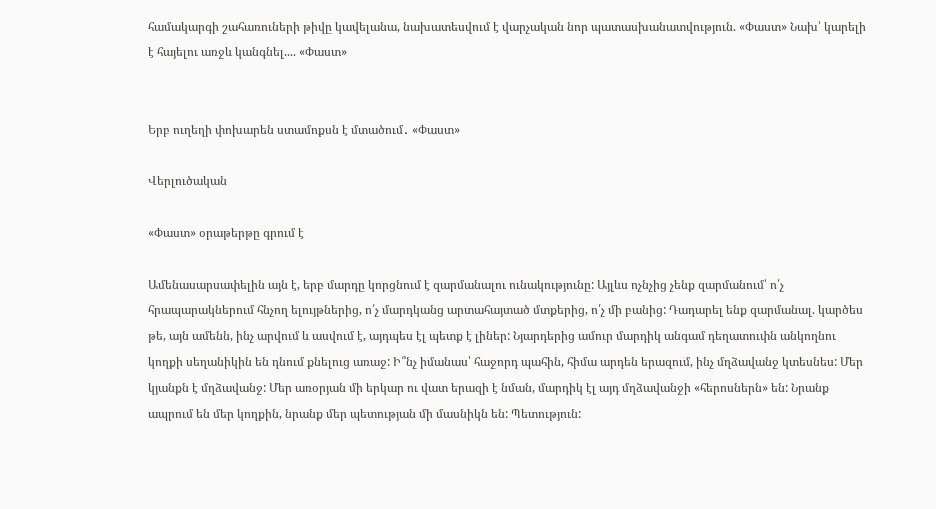համակարգի շահառուների թիվը կավելանա, նախատեսվում է վարչական նոր պատասխանատվություն. «Փաստ» Նախ՝ կարելի է հայելու առջև կանգնել.... «Փաստ»


Երբ ուղեղի փոխարեն ստամոքսն է մտածում․ «Փաստ»

Վերլուծական

«Փաստ» օրաթերթը գրում է

Ամենասարսափելին այն է, երբ մարդը կորցնում է զարմանալու ունակությունը: Այլևս ոչնչից չենք զարմանում՝ ո՛չ հրապարակներում հնչող ելույթներից, ո՛չ մարդկանց արտահայտած մտքերից, ո՛չ մի բանից: Դադարել ենք զարմանալ. կարծես թե, այն ամենն, ինչ արվում և ասվում է, այդպես էլ պետք է լիներ: Նյարդերից ամուր մարդիկ անգամ դեղատուփն անկողնու կողքի սեղանիկին են դնում քնելուց առաջ: Ի՞նչ իմանաս՝ հաջորդ պահին, հիմա արդեն երազում, ինչ մղձավանջ կտեսնես: Մեր կյանքն է մղձավանջ: Մեր առօրյան մի երկար ու վատ երազի է նման, մարդիկ էլ այդ մղձավանջի «հերոսներն» են: Նրանք ապրում են մեր կողքին, նրանք մեր պետության մի մասնիկն են: Պետություն: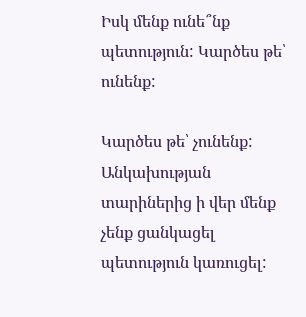Իսկ մենք ունե՞նք պետություն: Կարծես թե՝ ունենք:

Կարծես թե՝ չունենք: Անկախության տարիներից ի վեր մենք չենք ցանկացել պետություն կառուցել: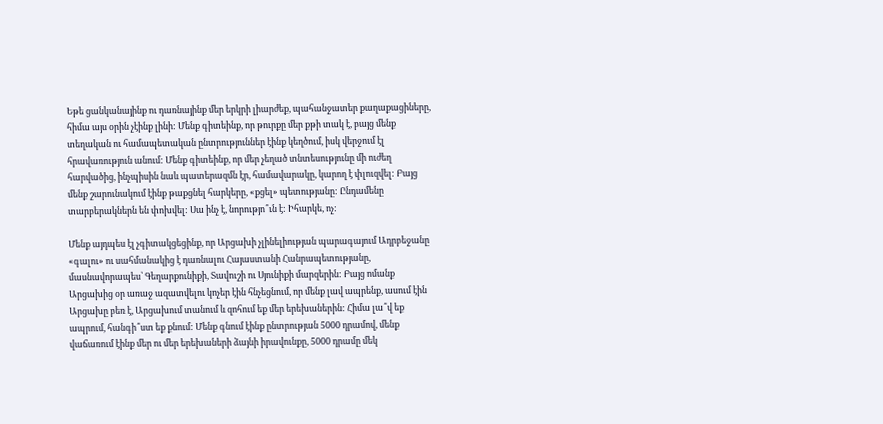Եթե ցանկանայինք ու դառնայինք մեր երկրի լիարժեք, պահանջատեր քաղաքացիները, հիմա այս օրին չէինք լինի: Մենք գիտեինք, որ թուրքը մեր քթի տակ է, բայց մենք տեղական ու համապետական ընտրություններ էինք կեղծում, իսկ վերջում էլ հրավառություն անում: Մենք գիտեինք, որ մեր չեղած տնտեսությունը մի ուժեղ հարվածից, ինչպիսին նաև պատերազմն էր, համավարակը, կարող է փլուզվել: Բայց մենք շարունակում էինք թաքցնել հարկերը, «քցել» պետությանը: Ընդամենը տարբերակներն են փոխվել: Սա ինչ է, նորությո՞ւն է: Իհարկե, ոչ:

Մենք այդպես էլ չգիտակցեցինք, որ Արցախի չլինելիության պարագայում Ադրբեջանը «գալու» ու սահմանակից է դառնալու Հայաստանի Հանրապետությանը, մասնավորապես՝ Գեղարքունիքի, Տավուշի ու Սյունիքի մարզերին: Բայց ոմանք Արցախից օր առաջ ազատվելու կոչեր էին հնչեցնում, որ մենք լավ ապրենք, ասում էին Արցախը բեռ է, Արցախում տանում և զոհում եք մեր երեխաներին: Հիմա լա՞վ եք ապրում, հանգի՞ստ եք քնում: Մենք գնում էինք ընտրության 5000 դրամով, մենք վաճառում էինք մեր ու մեր երեխաների ձայնի իրավունքը, 5000 դրամը մեկ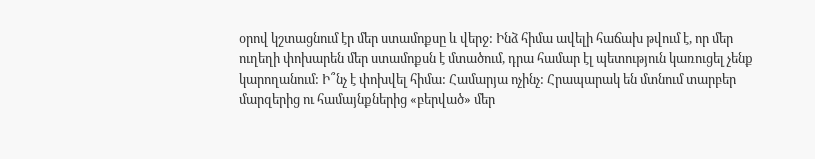օրով կշտացնում էր մեր ստամոքսը և վերջ: Ինձ հիմա ավելի հաճախ թվում է, որ մեր ուղեղի փոխարեն մեր ստամոքսն է մտածում, դրա համար էլ պետություն կառուցել չենք կարողանում: Ի՞նչ է փոխվել հիմա: Համարյա ոչինչ: Հրապարակ են մտնում տարբեր մարզերից ու համայնքներից «բերված» մեր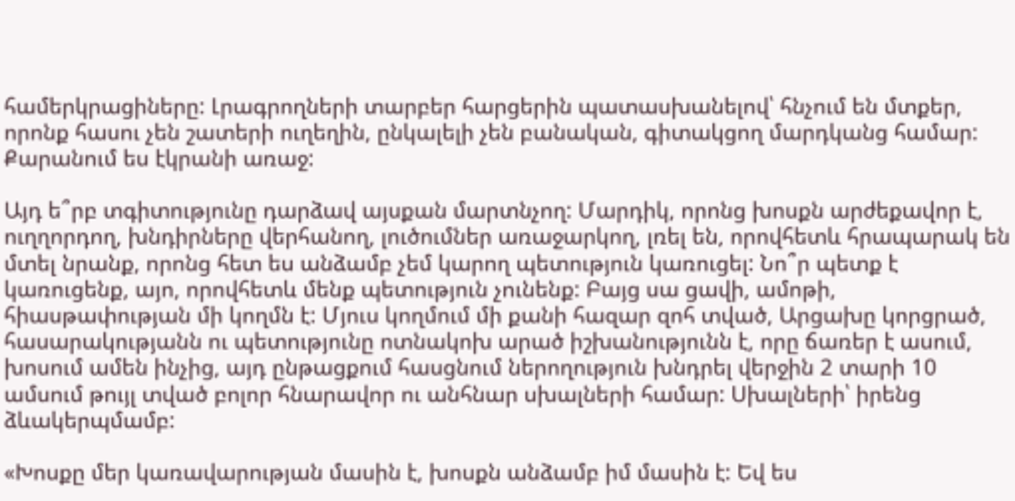համերկրացիները: Լրագրողների տարբեր հարցերին պատասխանելով՝ հնչում են մտքեր, որոնք հասու չեն շատերի ուղեղին, ընկալելի չեն բանական, գիտակցող մարդկանց համար: Քարանում ես էկրանի առաջ:

Այդ ե՞րբ տգիտությունը դարձավ այսքան մարտնչող: Մարդիկ, որոնց խոսքն արժեքավոր է, ուղղորդող, խնդիրները վերհանող, լուծումներ առաջարկող, լռել են, որովհետև հրապարակ են մտել նրանք, որոնց հետ ես անձամբ չեմ կարող պետություն կառուցել: Նո՞ր պետք է կառուցենք, այո, որովհետև մենք պետություն չունենք: Բայց սա ցավի, ամոթի, հիասթափության մի կողմն է: Մյուս կողմում մի քանի հազար զոհ տված, Արցախը կորցրած, հասարակությանն ու պետությունը ոտնակոխ արած իշխանությունն է, որը ճառեր է ասում, խոսում ամեն ինչից, այդ ընթացքում հասցնում ներողություն խնդրել վերջին 2 տարի 10 ամսում թույլ տված բոլոր հնարավոր ու անհնար սխալների համար: Սխալների՝ իրենց ձևակերպմամբ:

«Խոսքը մեր կառավարության մասին է, խոսքն անձամբ իմ մասին է: Եվ ես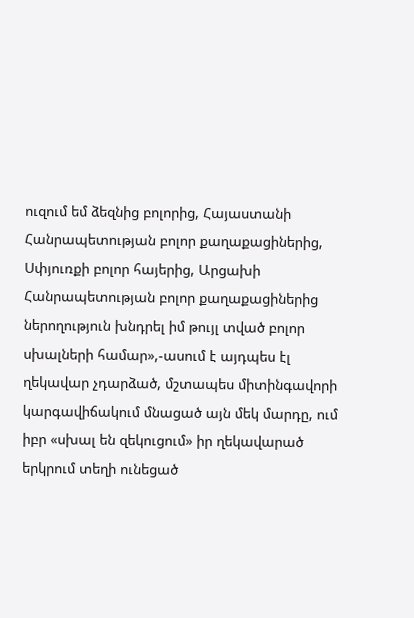ուզում եմ ձեզնից բոլորից, Հայաստանի Հանրապետության բոլոր քաղաքացիներից, Սփյուռքի բոլոր հայերից, Արցախի Հանրապետության բոլոր քաղաքացիներից ներողություն խնդրել իմ թույլ տված բոլոր սխալների համար»,-ասում է այդպես էլ ղեկավար չդարձած, մշտապես միտինգավորի կարգավիճակում մնացած այն մեկ մարդը, ում իբր «սխալ են զեկուցում» իր ղեկավարած երկրում տեղի ունեցած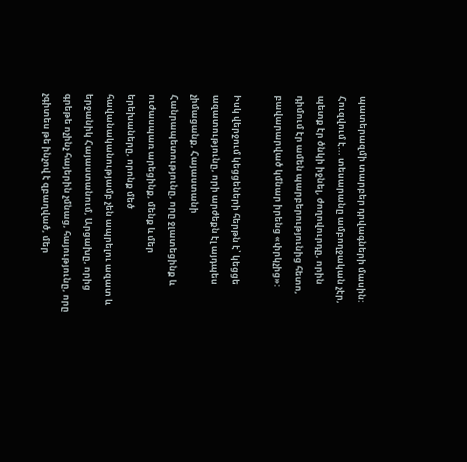պատերազմի տարբեր դրվագների մասին: Հուզվում է... տեսարանը ամբողջական չէր, պետք էր ծնկի իջնել, ժողովուրդը, որին դիմում էր ամեն պարբերությունից հետո, բավարարված կմնար իրենց «փրկչից»:

Իսկ վերջում կեցցեների հերթն է՝ կեցցե ազատությունը, որի արժեքն էլ այդպես չիմացանք, Հայաստանի Հանրապետությունը, որը ջլատեցինք և ուժասպառ արեցինք, մենք և մեր երեխաները, որոնք մեծ հավանականությամբ չեն ապրելու ազատ և երջանիկ Հայաստանում, Արցախը, որից գրեթե ոչինչ հայերին չմնաց, հայությունը, որը չգիտես թե ինչով է զբաղված, մեր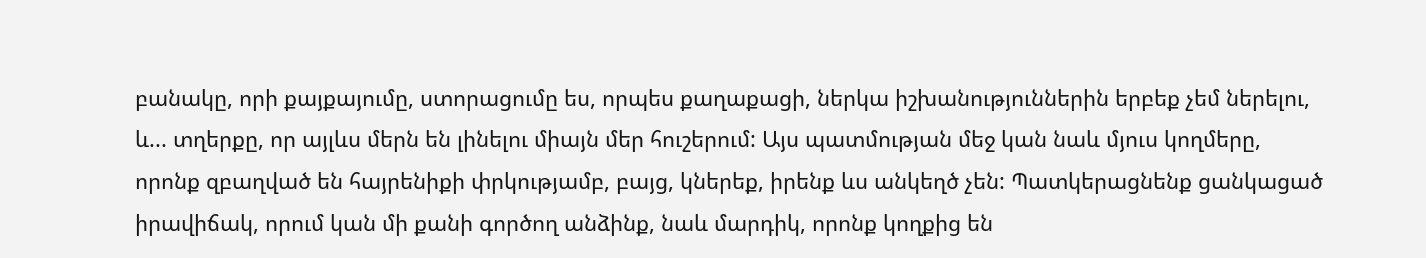բանակը, որի քայքայումը, ստորացումը ես, որպես քաղաքացի, ներկա իշխանություններին երբեք չեմ ներելու, և... տղերքը, որ այլևս մերն են լինելու միայն մեր հուշերում: Այս պատմության մեջ կան նաև մյուս կողմերը, որոնք զբաղված են հայրենիքի փրկությամբ, բայց, կներեք, իրենք ևս անկեղծ չեն: Պատկերացնենք ցանկացած իրավիճակ, որում կան մի քանի գործող անձինք, նաև մարդիկ, որոնք կողքից են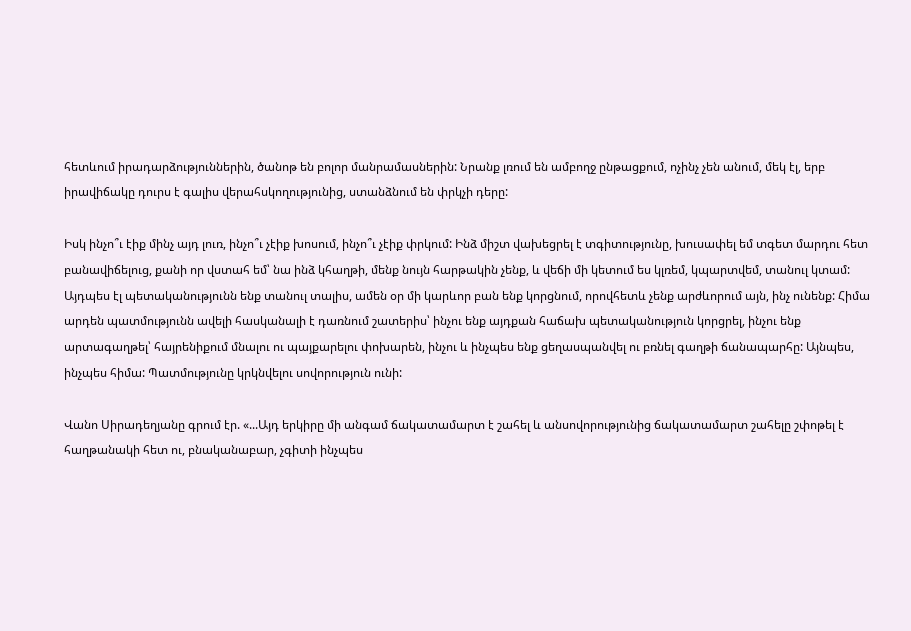հետևում իրադարձություններին, ծանոթ են բոլոր մանրամասներին: Նրանք լռում են ամբողջ ընթացքում, ոչինչ չեն անում, մեկ էլ, երբ իրավիճակը դուրս է գալիս վերահսկողությունից, ստանձնում են փրկչի դերը:

Իսկ ինչո՞ւ էիք մինչ այդ լուռ, ինչո՞ւ չէիք խոսում, ինչո՞ւ չէիք փրկում: Ինձ միշտ վախեցրել է տգիտությունը, խուսափել եմ տգետ մարդու հետ բանավիճելուց, քանի որ վստահ եմ՝ նա ինձ կհաղթի, մենք նույն հարթակին չենք, և վեճի մի կետում ես կլռեմ, կպարտվեմ, տանուլ կտամ: Այդպես էլ պետականությունն ենք տանուլ տալիս, ամեն օր մի կարևոր բան ենք կորցնում, որովհետև չենք արժևորում այն, ինչ ունենք: Հիմա արդեն պատմությունն ավելի հասկանալի է դառնում շատերիս՝ ինչու ենք այդքան հաճախ պետականություն կորցրել, ինչու ենք արտագաղթել՝ հայրենիքում մնալու ու պայքարելու փոխարեն, ինչու և ինչպես ենք ցեղասպանվել ու բռնել գաղթի ճանապարհը: Այնպես, ինչպես հիմա: Պատմությունը կրկնվելու սովորություն ունի:

Վանո Սիրադեղյանը գրում էր. «...Այդ երկիրը մի անգամ ճակատամարտ է շահել և անսովորությունից ճակատամարտ շահելը շփոթել է հաղթանակի հետ ու, բնականաբար, չգիտի ինչպես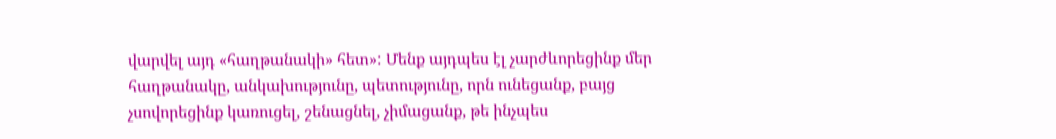վարվել այդ «հաղթանակի» հետ»: Մենք այդպես էլ չարժևորեցինք մեր հաղթանակը, անկախությունը, պետությունը, որն ունեցանք, բայց չսովորեցինք կառուցել, շենացնել, չիմացանք, թե ինչպես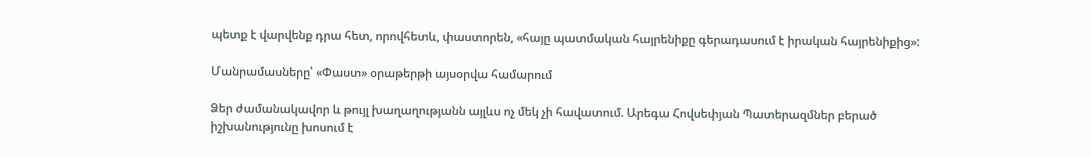պետք է վարվենք դրա հետ, որովհետև, փաստորեն, «հայը պատմական հայրենիքը գերադասում է իրական հայրենիքից»:

Մանրամասները՝ «Փաստ» օրաթերթի այսօրվա համարում

Ձեր ժամանակավոր և թույլ խաղաղությանն այլևս ոչ մեկ չի հավատում. Արեգա Հովսեփյան Պատերազմներ բերած իշխանությունը խոսում է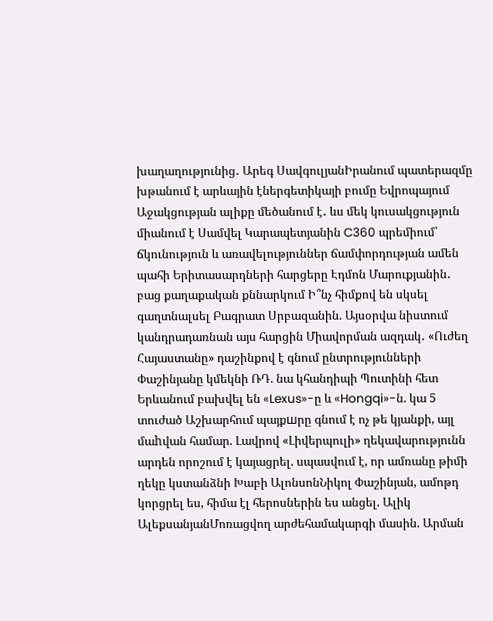խաղաղությունից․ Արեգ ՍավգուլյանԻրանում պատերազմը խթանում է արևային էներգետիկայի բումը Եվրոպայում Աջակցության ալիքը մեծանում է․ ևս մեկ կուսակցություն միանում է Սամվել Կարապետյանին C360 պրեմիում՝ ճկունություն և առավելություններ ճամփորդության ամեն պահի Երիտասարդների հարցերը Էդմոն Մարուքյանին․ բաց քաղաքական քննարկում Ի՞նչ հիմքով են սկսել գաղտնալսել Բագրատ Սրբազանին. Այսօրվա նիստում կանդրադառնան այս հարցին Միավորման ազդակ․ «Ուժեղ Հայաստանը» դաշինքով է գնում ընտրությունների Փաշինյանը կմեկնի ՌԴ. նա կհանդիպի Պուտինի հետ Երևանում բախվել են «Lexus»-ը և «Hongqi»-ն. կա 5 տուժած Աշխարհում պայքшրը գնում է ոչ թե կյանքի, այլ մաhվան համար. Լավրով «Լիվերպուլի» ղեկավարությունն արդեն որոշում է կայացրել. սպասվում է, որ ամռանը թիմի ղեկը կստանձնի Խաբի ԱլոնսոնՆիկոլ Փաշինյան, ամոթդ կորցրել ես, հիմա էլ հերոսներին ես անցել. Ալիկ ԱլեքսանյանՄոռացվող արժեհամակարգի մասին. Արման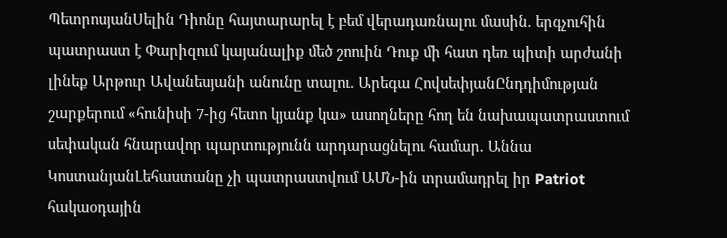ՊետրոսյանՍելին Դիոնը հայտարարել է բեմ վերադառնալու մասին. երգչուհին պատրաստ է Փարիզում կայանալիք մեծ շոուին Դուք մի հատ դեռ պիտի արժանի լինեք Արթուր Ավանեսյանի անունը տալու. Արեգա ՀովսեփյանԸնդդիմության շարքերում «հունիսի 7-ից հետո կյանք կա» ասողները հող են նախապատրաստում սեփական հնարավոր պարտությունն արդարացնելու համար. Աննա ԿոստանյանԼեհաստանը չի պատրաստվում ԱՄՆ-ին տրամադրել իր Patriot հակաօդային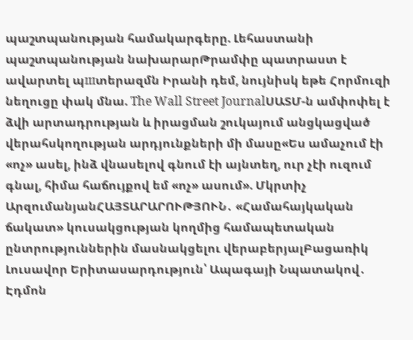պաշտպանության համակարգերը. Լեհաստանի պաշտպանության նախարարԹրամփը պատրաստ է ավարտել պшտերազմն Իրանի դեմ, նույնիսկ եթե Հորմուզի նեղուցը փակ մնա. The Wall Street JournalՍԱՏՄ-ն ամփոփել է ձվի արտադրության և իրացման շուկայում անցկացված վերահսկողության արդյունքների մի մասը«Ես ամաչում էի «ոչ» ասել, ինձ վնասելով գնում էի այնտեղ, ուր չէի ուզում գնալ, հիմա հաճույքով եմ «ոչ» ասում». Մկրտիչ ԱրզումանյանՀԱՅՏԱՐԱՐՈՒԹՅՈՒՆ․ «Համահայկական ճակատ» կուսակցության կողմից համապետական ընտրություններին մասնակցելու վերաբերյալԲացառիկ Լուսավոր Երիտասարդություն՝ Ապագայի Նպատակով․ Էդմոն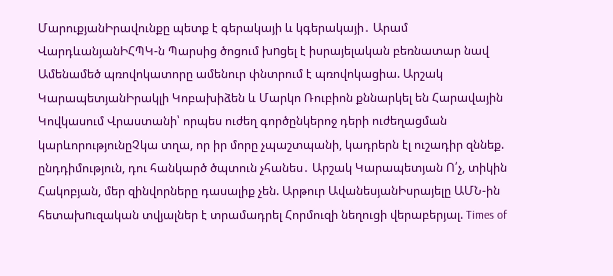ՄարուքյանԻրավունքը պետք է գերակայի և կգերակայի․ Արամ ՎարդևանյանԻՀՊԿ-ն Պարսից ծոցում խnցել է իսրայելական բեռնատար նավ Ամենամեծ պռովոկատորը ամենուր փնտրում է պռովոկացիա. Արշակ ԿարապետյանԻրակլի Կոբախիձեն և Մարկո Ռուբիոն քննարկել են Հարավային Կովկասում Վրաստանի՝ որպես ուժեղ գործընկերոջ դերի ուժեղացման կարևորությունըՉկա տղա, որ իր մորը չպաշտպանի, կադրերն էլ ուշադիր զննեք. ընդդիմություն, դու հանկարծ ծպտուն չհանես․ Արշակ Կարապետյան Ո՛չ, տիկին Հակոբյան, մեր զինվորները դասալիք չեն. Արթուր ԱվանեսյանԻսրայելը ԱՄՆ-ին հետախnւզական տվյալներ է տրամադրել Հորմուզի նեղուցի վերաբերյալ. Times of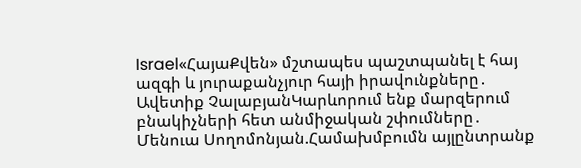Israel«ՀայաՔվեն» մշտապես պաշտպանել է հայ ազգի և յուրաքանչյուր հայի իրավունքները․ Ավետիք ՉալաբյանԿարևորում ենք մարզերում բնակիչների հետ անմիջական շփումները․ Մենուա Սողոմոնյան.Համախմբումն այլընտրանք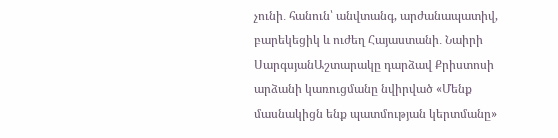չունի․ հանուն՝ անվտանգ, արժանապատիվ, բարեկեցիկ և ուժեղ Հայաստանի․ Նաիրի ՍարգսյանԱշտարակը դարձավ Քրիստոսի արձանի կառուցմանը նվիրված «Մենք մասնակիցն ենք պատմության կերտմանը»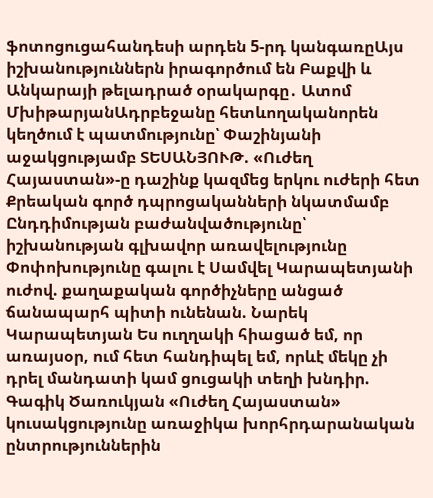ֆոտոցուցահանդեսի արդեն 5-րդ կանգառըԱյս իշխանություններն իրագործում են Բաքվի և Անկարայի թելադրած օրակարգը․ Ատոմ ՄխիթարյանԱդրբեջանը հետևողականորեն կեղծում է պատմությունը՝ Փաշինյանի աջակցությամբ ՏԵՍԱՆՅՈՒԹ. «Ուժեղ Հայաստան»-ը դաշինք կազմեց երկու ուժերի հետ Քրեական գործ դպրոցականների նկատմամբ Ընդդիմության բաժանվածությունը՝ իշխանության գլխավոր առավելությունը Փոփոխությունը գալու է Սամվել Կարապետյանի ուժով. քաղաքական գործիչները անցած ճանապարհ պիտի ունենան. Նարեկ Կարապետյան Ես ուղղակի հիացած եմ, որ առայսօր, ում հետ հանդիպել եմ, որևէ մեկը չի դրել մանդատի կամ ցուցակի տեղի խնդիր. Գագիկ Ծառուկյան «Ուժեղ Հայաստան» կուսակցությունը առաջիկա խորհրդարանական ընտրություններին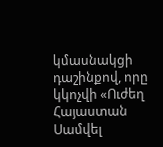կմասնակցի դաշինքով, որը կկոչվի «Ուժեղ Հայաստան Սամվել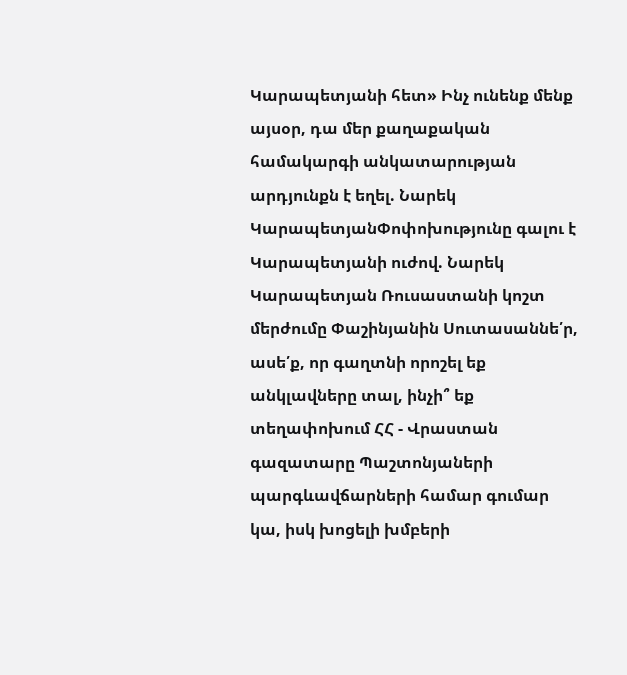Կարապետյանի հետ» Ինչ ունենք մենք այսօր, դա մեր քաղաքական համակարգի անկատարության արդյունքն է եղել. Նարեկ ԿարապետյանՓոփոխությունը գալու է Կարապետյանի ուժով. Նարեկ Կարապետյան Ռուսաստանի կոշտ մերժումը Փաշինյանին Սուտասաննե՛ր, ասե՛ք, որ գաղտնի որոշել եք անկլավները տալ, ինչի՞ եք տեղափոխում ՀՀ - Վրաստան գազատարը Պաշտոնյաների պարգևավճարների համար գումար կա, իսկ խոցելի խմբերի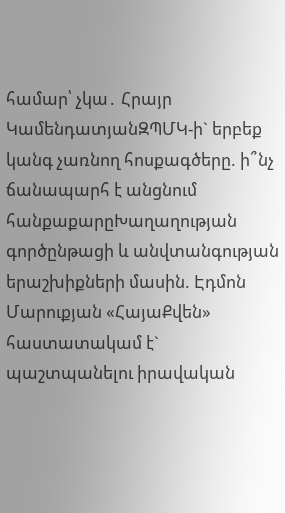համար՝ չկա․ Հրայր ԿամենդատյանԶՊՄԿ-ի` երբեք կանգ չառնող հոսքագծերը. ի՞նչ ճանապարհ է անցնում հանքաքարըԽաղաղության գործընթացի և անվտանգության երաշխիքների մասին. Էդմոն Մարուքյան «ՀայաՔվեն» հաստատակամ է` պաշտպանելու իրավական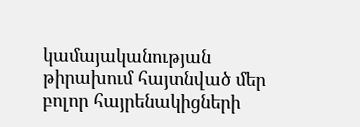կամայականության թիրախում հայտնված մեր բոլոր հայրենակիցների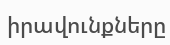իրավունքները